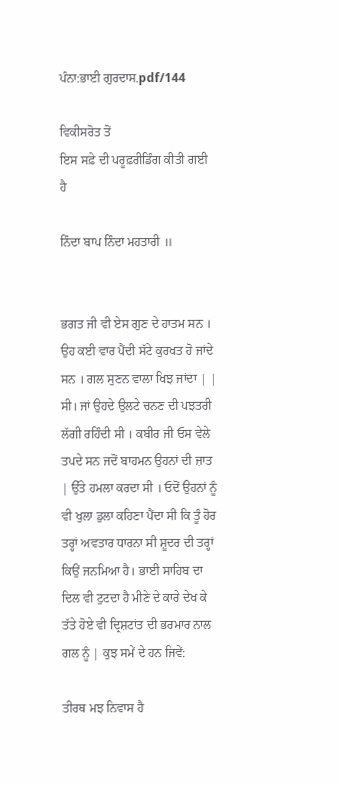ਪੰਨਾ:ਭਾਈ ਗੁਰਦਾਸ.pdf/144

ਵਿਕੀਸਰੋਤ ਤੋਂ
ਇਸ ਸਫ਼ੇ ਦੀ ਪਰੂਫ਼ਰੀਡਿੰਗ ਕੀਤੀ ਗਈ ਹੈ

ਨਿੰਦਾ ਬਾਪ ਨਿੰਦਾ ਮਹਤਾਰੀ ॥


ਭਗਤ ਜੀ ਵੀ ਏਸ ਗੁਣ ਦੇ ਹਾਤਮ ਸਨ । ਉਹ ਕਈ ਵਾਰ ਪੈਂਦੀ ਸੱਟੇ ਕੁਰਖਤ ਹੋ ਜਾਂਦੇ ਸਨ । ਗਲ ਸੁਣਨ ਵਾਲਾ ਖਿਝ ਜਾਂਦਾ | | ਸੀ। ਜਾਂ ਉਹਦੇ ਉਲਟੇ ਚਨਣ ਦੀ ਪਝਤਰੀ ਲੱਗੀ ਰਹਿੰਦੀ ਸੀ । ਕਬੀਰ ਜੀ ਓਸ ਵੇਲੇ ਤਪਦੇ ਸਨ ਜਦੋਂ ਬਾਹਮਨ ਉਹਨਾਂ ਦੀ ਜ਼ਾਤ | ਉੱਤੇ ਹਮਲਾ ਕਰਦਾ ਸੀ । ਓਦੋਂ ਉਹਨਾਂ ਨੂੰ ਵੀ ਖੁਲਾ ਡੁਲਾ ਕਹਿਣਾ ਪੈਂਦਾ ਸੀ ਕਿ ਤੂੰ ਹੋਰ ਤਰ੍ਹਾਂ ਅਵਤਾਰ ਧਾਰਨਾ ਸੀ ਸ਼ੂਦਰ ਦੀ ਤਰ੍ਹਾਂ ਕਿਉਂ ਜਨਮਿਆ ਹੈ। ਭਾਈ ਸਾਹਿਬ ਦਾ ਦਿਲ ਵੀ ਟੁਟਦਾ ਹੈ ਮੀਣੇ ਦੇ ਕਾਰੇ ਦੇਖ ਕੇ ਤੱਤੇ ਹੋਏ ਵੀ ਦ੍ਰਿਸ਼ਟਾਂਤ ਦੀ ਭਰਮਾਰ ਨਾਲ ਗਲ ਨੂੰ | ਕੁਝ ਸਮੇਂ ਦੇ ਹਨ ਜਿਵੇਂ:

ਤੀਰਥ ਮਝ ਨਿਵਾਸ ਹੈ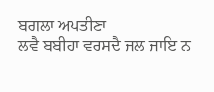ਬਗਲਾ ਅਪਤੀਣਾ
ਲਵੈ ਬਬੀਹਾ ਵਰਸਦੈ ਜਲ ਜਾਇ ਨ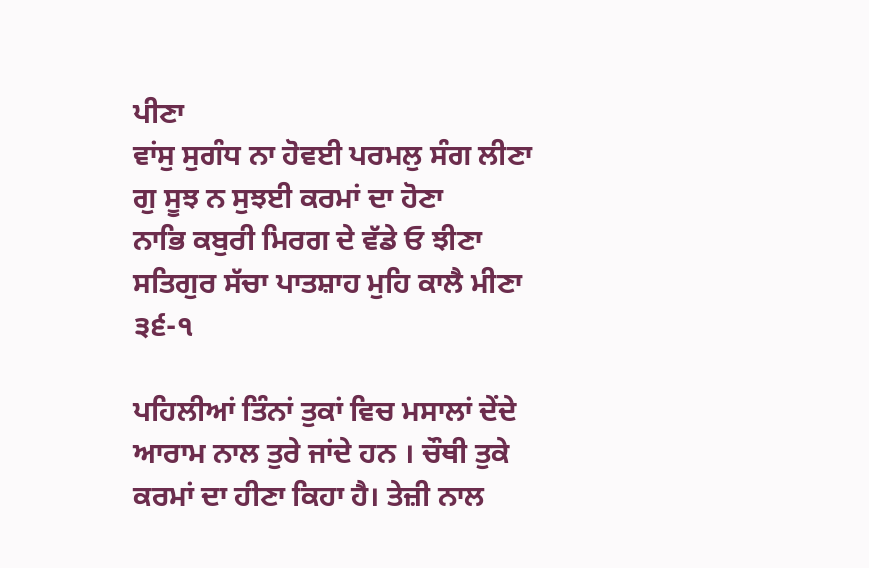ਪੀਣਾ
ਵਾਂਸੁ ਸੁਗੰਧ ਨਾ ਹੋਵਈ ਪਰਮਲੁ ਸੰਗ ਲੀਣਾ
ਗੁ ਸੂਝ ਨ ਸੁਝਈ ਕਰਮਾਂ ਦਾ ਹੋਣਾ
ਨਾਭਿ ਕਬੁਰੀ ਮਿਰਗ ਦੇ ਵੱਡੇ ਓ ਝੀਣਾ
ਸਤਿਗੁਰ ਸੱਚਾ ਪਾਤਸ਼ਾਹ ਮੁਹਿ ਕਾਲੈ ਮੀਣਾ ੩੬-੧

ਪਹਿਲੀਆਂ ਤਿੰਨਾਂ ਤੁਕਾਂ ਵਿਚ ਮਸਾਲਾਂ ਦੇਂਦੇ ਆਰਾਮ ਨਾਲ ਤੁਰੇ ਜਾਂਦੇ ਹਨ । ਚੌਥੀ ਤੁਕੇ ਕਰਮਾਂ ਦਾ ਹੀਣਾ ਕਿਹਾ ਹੈ। ਤੇਜ਼ੀ ਨਾਲ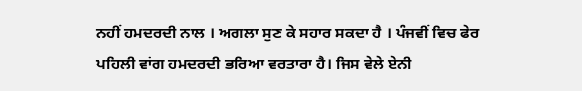ਨਹੀਂ ਹਮਦਰਦੀ ਨਾਲ । ਅਗਲਾ ਸੁਣ ਕੇ ਸਹਾਰ ਸਕਦਾ ਹੈ । ਪੰਜਵੀਂ ਵਿਚ ਫੇਰ ਪਹਿਲੀ ਵਾਂਗ ਹਮਦਰਦੀ ਭਰਿਆ ਵਰਤਾਰਾ ਹੈ। ਜਿਸ ਵੇਲੇ ਏਨੀ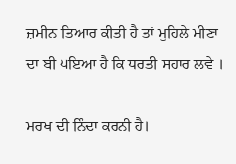ਜ਼ਮੀਨ ਤਿਆਰ ਕੀਤੀ ਹੈ ਤਾਂ ਮੁਹਿਲੇ ਮੀਣਾ ਦਾ ਬੀ ੫ਇਆ ਹੈ ਕਿ ਧਰਤੀ ਸਹਾਰ ਲਵੇ ।

ਮਰਖ ਦੀ ਨਿੰਦਾ ਕਰਨੀ ਹੈ।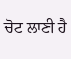ਚੋਟ ਲਾਣੀ ਹੈ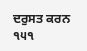ਦਰੁਸਤ ਕਰਨ ੧੫੧